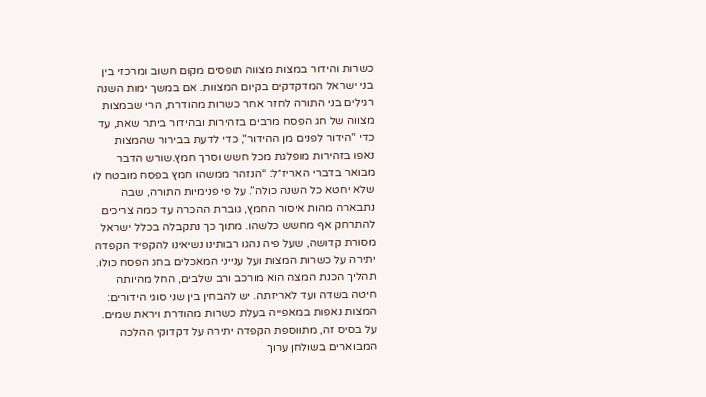כשרות והידור במצות מצווה תופסים מקום חשוב ומרכזי בין בני ישראל המדקדקים בקיום המצוות. אם במשך ימות השנה רגילים בני התורה לחזר אחר כשרות מהודרת, הרי שבמצות מצווה של חג הפסח מרבים בזהירות ובהידור ביתר שאת, עד כדי "הידור לפנים מן ההידור", כדי לדעת בבירור שהמצות נאפו בזהירות מופלגת מכל חשש וסרך חמץ.שורש הדבר מבואר בדברי האריז״ל: “הנזהר ממשהו חמץ בפסח מובטח לו שלא יחטא כל השנה כולה”. על פי פנימיות התורה, שבה נתבארה מהות איסור החמץ, גוברת ההכרה עד כמה צריכים להתרחק אף מחשש כלשהו. מתוך כך נתקבלה בכלל ישראל מסורת קדושה, שעל פיה נהגו רבותינו נשיאינו להקפיד הקפדה יתירה על כשרות המצות ועל ענייני המאכלים בחג הפסח כולו.
תהליך הכנת המצה הוא מורכב ורב שלבים, החל מהיותה חיטה בשדה ועד לאריזתה. יש להבחין בין שני סוגי הידורים:
המצות נאפות במאפייה בעלת כשרות מהודרת ויראת שמים. על בסיס זה, מתווספת הקפדה יתירה על דקדוקי ההלכה המבוארים בשולחן ערוך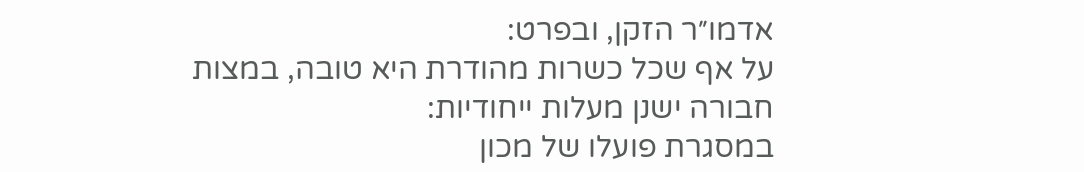אדמו״ר הזקן, ובפרט:
על אף שכל כשרות מהודרת היא טובה, במצות חבורה ישנן מעלות ייחודיות:
במסגרת פועלו של מכון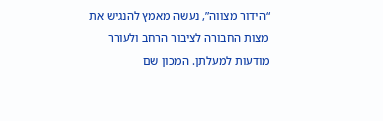“הידור מצווה”, נעשה מאמץ להנגיש את מצות החבורה לציבור הרחב ולעורר מודעות למעלתן. המכון שם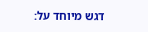דגש מיוחד על: